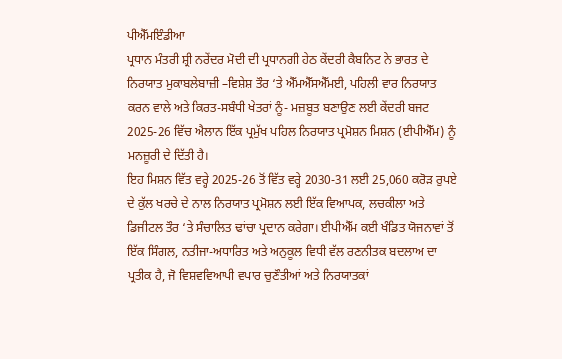ਪੀਐੱਮਇੰਡੀਆ
ਪ੍ਰਧਾਨ ਮੰਤਰੀ ਸ਼੍ਰੀ ਨਰੇਂਦਰ ਮੋਦੀ ਦੀ ਪ੍ਰਧਾਨਗੀ ਹੇਠ ਕੇਂਦਰੀ ਕੈਬਨਿਟ ਨੇ ਭਾਰਤ ਦੇ ਨਿਰਯਾਤ ਮੁਕਾਬਲੇਬਾਜ਼ੀ –ਵਿਸ਼ੇਸ਼ ਤੌਰ ‘ਤੇ ਐੱਮਐੱਸਐੱਮਈ, ਪਹਿਲੀ ਵਾਰ ਨਿਰਯਾਤ ਕਰਨ ਵਾਲੇ ਅਤੇ ਕਿਰਤ-ਸਬੰਧੀ ਖੇਤਰਾਂ ਨੂੰ- ਮਜ਼ਬੂਤ ਬਣਾਉਣ ਲਈ ਕੇਂਦਰੀ ਬਜਟ 2025-26 ਵਿੱਚ ਐਲਾਨ ਇੱਕ ਪ੍ਰਮੁੱਖ ਪਹਿਲ ਨਿਰਯਾਤ ਪ੍ਰਮੋਸ਼ਨ ਮਿਸ਼ਨ (ਈਪੀਐੱਮ) ਨੂੰ ਮਨਜ਼ੂਰੀ ਦੇ ਦਿੱਤੀ ਹੈ।
ਇਹ ਮਿਸ਼ਨ ਵਿੱਤ ਵਰ੍ਹੇ 2025-26 ਤੋਂ ਵਿੱਤ ਵਰ੍ਹੇ 2030-31 ਲਈ 25,060 ਕਰੋੜ ਰੁਪਏ ਦੇ ਕੁੱਲ ਖਰਚੇ ਦੇ ਨਾਲ ਨਿਰਯਾਤ ਪ੍ਰਮੋਸ਼ਨ ਲਈ ਇੱਕ ਵਿਆਪਕ, ਲਚਕੀਲਾ ਅਤੇ ਡਿਜੀਟਲ ਤੌਰ ‘ਤੇ ਸੰਚਾਲਿਤ ਢਾਂਚਾ ਪ੍ਰਦਾਨ ਕਰੇਗਾ। ਈਪੀਐੱਮ ਕਈ ਖੰਡਿਤ ਯੋਜਨਾਵਾਂ ਤੋਂ ਇੱਕ ਸਿੰਗਲ, ਨਤੀਜਾ-ਅਧਾਰਿਤ ਅਤੇ ਅਨੁਕੂਲ ਵਿਧੀ ਵੱਲ ਰਣਨੀਤਕ ਬਦਲਾਅ ਦਾ ਪ੍ਰਤੀਕ ਹੈ, ਜੋ ਵਿਸ਼ਵਵਿਆਪੀ ਵਪਾਰ ਚੁਣੌਤੀਆਂ ਅਤੇ ਨਿਰਯਾਤਕਾਂ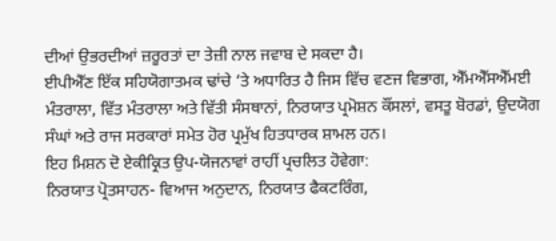ਦੀਆਂ ਉਭਰਦੀਆਂ ਜ਼ਰੂਰਤਾਂ ਦਾ ਤੇਜ਼ੀ ਨਾਲ ਜਵਾਬ ਦੇ ਸਕਦਾ ਹੈ।
ਈਪੀਐੱਣ ਇੱਕ ਸਹਿਯੋਗਾਤਮਕ ਢਾਂਚੇ ‘ਤੇ ਅਧਾਰਿਤ ਹੈ ਜਿਸ ਵਿੱਚ ਵਣਜ ਵਿਭਾਗ, ਐੱਮਐੱਸਐੱਮਈ ਮੰਤਰਾਲਾ, ਵਿੱਤ ਮੰਤਰਾਲਾ ਅਤੇ ਵਿੱਤੀ ਸੰਸਥਾਨਾਂ, ਨਿਰਯਾਤ ਪ੍ਰਮੋਸ਼ਨ ਕੌਂਸਲਾਂ, ਵਸਤੂ ਬੋਰਡਾਂ, ਉਦਯੋਗ ਸੰਘਾਂ ਅਤੇ ਰਾਜ ਸਰਕਾਰਾਂ ਸਮੇਤ ਹੋਰ ਪ੍ਰਮੁੱਖ ਹਿਤਧਾਰਕ ਸ਼ਾਮਲ ਹਨ।
ਇਹ ਮਿਸ਼ਨ ਦੋ ਏਕੀਕ੍ਰਿਤ ਉਪ-ਯੋਜਨਾਵਾਂ ਰਾਹੀਂ ਪ੍ਰਚਲਿਤ ਹੋਵੇਗਾ:
ਨਿਰਯਾਤ ਪ੍ਰੋਤਸਾਹਨ- ਵਿਆਜ ਅਨੁਦਾਨ, ਨਿਰਯਾਤ ਫੈਕਟਰਿੰਗ,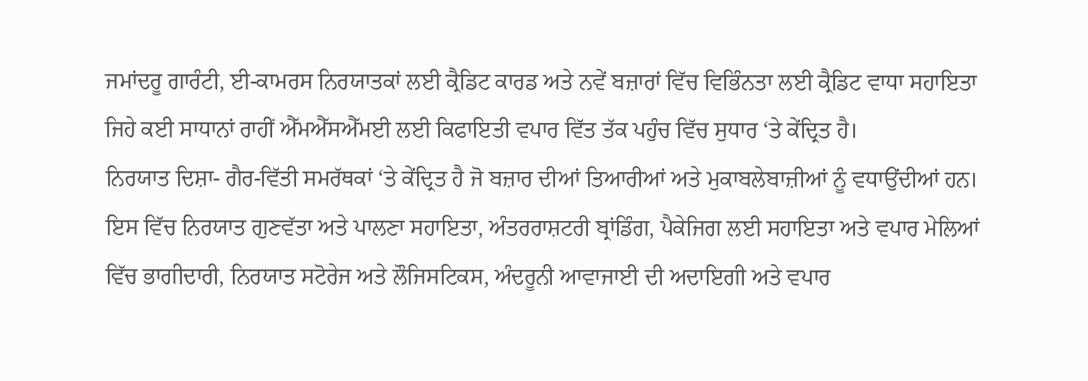ਜਮਾਂਦਰੂ ਗਾਰੰਟੀ, ਈ-ਕਾਮਰਸ ਨਿਰਯਾਤਕਾਂ ਲਈ ਕ੍ਰੈਡਿਟ ਕਾਰਡ ਅਤੇ ਨਵੇਂ ਬਜ਼ਾਰਾਂ ਵਿੱਚ ਵਿਭਿੰਨਤਾ ਲਈ ਕ੍ਰੈਡਿਟ ਵਾਧਾ ਸਹਾਇਤਾ ਜਿਹੇ ਕਈ ਸਾਧਾਨਾਂ ਰਾਹੀਂ ਐੱਮਐੱਸਐੱਮਈ ਲਈ ਕਿਫਾਇਤੀ ਵਪਾਰ ਵਿੱਤ ਤੱਕ ਪਹੁੰਚ ਵਿੱਚ ਸੁਧਾਰ ‘ਤੇ ਕੇਂਦ੍ਰਿਤ ਹੈ।
ਨਿਰਯਾਤ ਦਿਸ਼ਾ- ਗੈਰ-ਵਿੱਤੀ ਸਮਰੱਥਕਾਂ ‘ਤੇ ਕੇਂਦ੍ਰਿਤ ਹੈ ਜੋ ਬਜ਼ਾਰ ਦੀਆਂ ਤਿਆਰੀਆਂ ਅਤੇ ਮੁਕਾਬਲੇਬਾਜ਼ੀਆਂ ਨੂੰ ਵਧਾਉਂਦੀਆਂ ਹਨ। ਇਸ ਵਿੱਚ ਨਿਰਯਾਤ ਗੁਣਵੱਤਾ ਅਤੇ ਪਾਲਣਾ ਸਹਾਇਤਾ, ਅੰਤਰਰਾਸ਼ਟਰੀ ਬ੍ਰਾਂਡਿੰਗ, ਪੈਕੇਜਿਗ ਲਈ ਸਹਾਇਤਾ ਅਤੇ ਵਪਾਰ ਮੇਲਿਆਂ ਵਿੱਚ ਭਾਗੀਦਾਰੀ, ਨਿਰਯਾਤ ਸਟੋਰੇਜ ਅਤੇ ਲੌਜਿਸਟਿਕਸ, ਅੰਦਰੂਨੀ ਆਵਾਜਾਈ ਦੀ ਅਦਾਇਗੀ ਅਤੇ ਵਪਾਰ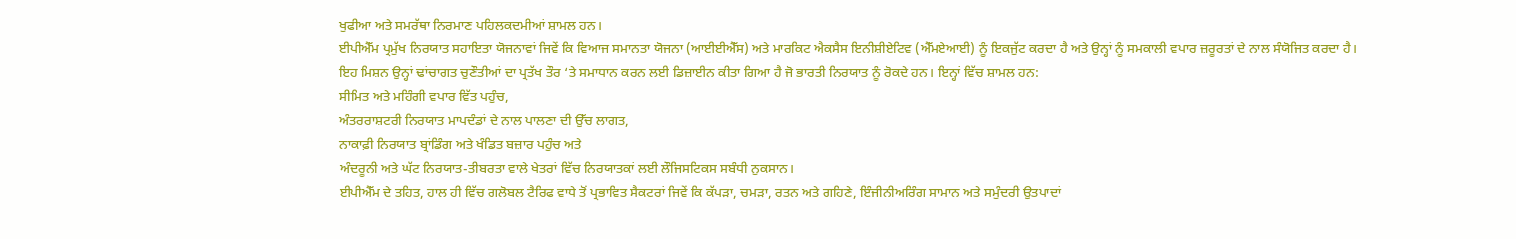ਖੁਫੀਆ ਅਤੇ ਸਮਰੱਥਾ ਨਿਰਮਾਣ ਪਹਿਲਕਦਮੀਆਂ ਸ਼ਾਮਲ ਹਨ।
ਈਪੀਐੱਮ ਪ੍ਰਮੁੱਖ ਨਿਰਯਾਤ ਸਹਾਇਤਾ ਯੋਜਨਾਵਾਂ ਜਿਵੇਂ ਕਿ ਵਿਆਜ ਸਮਾਨਤਾ ਯੋਜਨਾ (ਆਈਈਐੱਸ) ਅਤੇ ਮਾਰਕਿਟ ਐਕਸੈਸ ਇਨੀਸ਼ੀਏਟਿਵ (ਐੱਮਏਆਈ) ਨੂੰ ਇਕਜੁੱਟ ਕਰਦਾ ਹੈ ਅਤੇ ਉਨ੍ਹਾਂ ਨੂੰ ਸਮਕਾਲੀ ਵਪਾਰ ਜ਼ਰੂਰਤਾਂ ਦੇ ਨਾਲ ਸੰਯੋਜਿਤ ਕਰਦਾ ਹੈ।
ਇਹ ਮਿਸ਼ਨ ਉਨ੍ਹਾਂ ਢਾਂਚਾਗਤ ਚੁਣੌਤੀਆਂ ਦਾ ਪ੍ਰਤੱਖ ਤੌਰ ‘ਤੇ ਸਮਾਧਾਨ ਕਰਨ ਲਈ ਡਿਜ਼ਾਈਨ ਕੀਤਾ ਗਿਆ ਹੈ ਜੋ ਭਾਰਤੀ ਨਿਰਯਾਤ ਨੂੰ ਰੋਕਦੇ ਹਨ। ਇਨ੍ਹਾਂ ਵਿੱਚ ਸ਼ਾਮਲ ਹਨ:
ਸੀਮਿਤ ਅਤੇ ਮਹਿੰਗੀ ਵਪਾਰ ਵਿੱਤ ਪਹੁੰਚ,
ਅੰਤਰਰਾਸ਼ਟਰੀ ਨਿਰਯਾਤ ਮਾਪਦੰਡਾਂ ਦੇ ਨਾਲ ਪਾਲਣਾ ਦੀ ਉੱਚ ਲਾਗਤ,
ਨਾਕਾਫ਼ੀ ਨਿਰਯਾਤ ਬ੍ਰਾਂਡਿੰਗ ਅਤੇ ਖੰਡਿਤ ਬਜ਼ਾਰ ਪਹੁੰਚ ਅਤੇ
ਅੰਦਰੂਨੀ ਅਤੇ ਘੱਟ ਨਿਰਯਾਤ-ਤੀਬਰਤਾ ਵਾਲੇ ਖੇਤਰਾਂ ਵਿੱਚ ਨਿਰਯਾਤਕਾਂ ਲਈ ਲੌਜਿਸਟਿਕਸ ਸਬੰਧੀ ਨੁਕਸਾਨ।
ਈਪੀਐੱਮ ਦੇ ਤਹਿਤ, ਹਾਲ ਹੀ ਵਿੱਚ ਗਲੋਬਲ ਟੈਰਿਫ ਵਾਧੇ ਤੋਂ ਪ੍ਰਭਾਵਿਤ ਸੈਕਟਰਾਂ ਜਿਵੇਂ ਕਿ ਕੱਪੜਾ, ਚਮੜਾ, ਰਤਨ ਅਤੇ ਗਹਿਣੇ, ਇੰਜੀਨੀਅਰਿੰਗ ਸਾਮਾਨ ਅਤੇ ਸਮੁੰਦਰੀ ਉਤਪਾਦਾਂ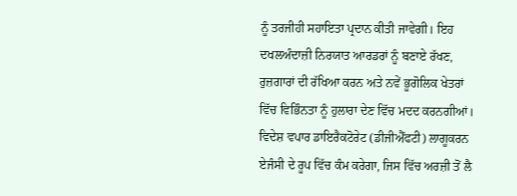ਨੂੰ ਤਰਜੀਹੀ ਸਹਾਇਤਾ ਪ੍ਰਦਾਨ ਕੀਤੀ ਜਾਵੇਗੀ। ਇਹ ਦਖਲਅੰਦਾਜ਼ੀ ਨਿਰਯਾਤ ਆਰਡਰਾਂ ਨੂੰ ਬਣਾਏ ਰੱਖਣ, ਰੁਜ਼ਗਾਰਾਂ ਦੀ ਰੱਖਿਆ ਕਰਨ ਅਤੇ ਨਵੇਂ ਭੂਗੋਲਿਕ ਖੇਤਰਾਂ ਵਿੱਚ ਵਿਭਿੰਨਤਾ ਨੂੰ ਹੁਲਾਰਾ ਦੇਣ ਵਿੱਚ ਮਦਦ ਕਰਨਗੀਆਂ। ਵਿਦੇਸ਼ ਵਪਾਰ ਡਾਇਰੈਕਟੋਰੇਟ (ਡੀਜੀਐੱਫਟੀ) ਲਾਗੂਕਰਨ ਏਜੰਸੀ ਦੇ ਰੂਪ ਵਿੱਚ ਕੰਮ ਕਰੇਗਾ, ਜਿਸ ਵਿੱਚ ਅਰਜ਼ੀ ਤੋਂ ਲੈ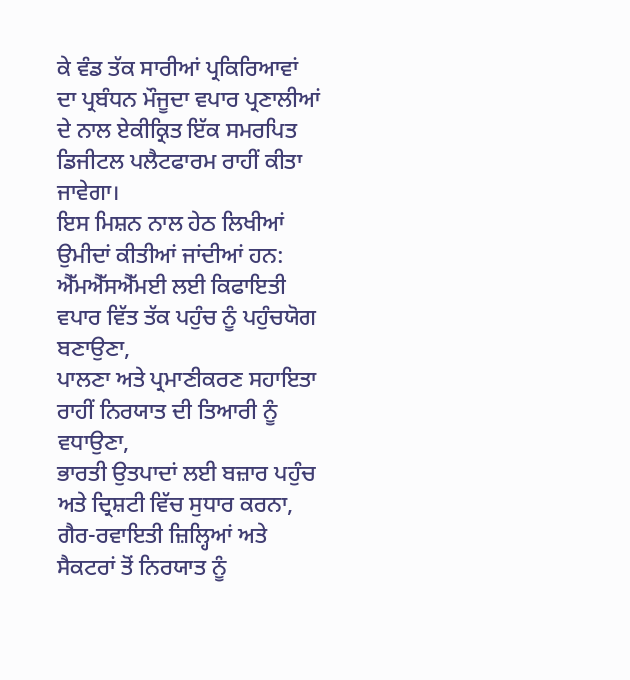ਕੇ ਵੰਡ ਤੱਕ ਸਾਰੀਆਂ ਪ੍ਰਕਿਰਿਆਵਾਂ ਦਾ ਪ੍ਰਬੰਧਨ ਮੌਜੂਦਾ ਵਪਾਰ ਪ੍ਰਣਾਲੀਆਂ ਦੇ ਨਾਲ ਏਕੀਕ੍ਰਿਤ ਇੱਕ ਸਮਰਪਿਤ ਡਿਜੀਟਲ ਪਲੈਟਫਾਰਮ ਰਾਹੀਂ ਕੀਤਾ ਜਾਵੇਗਾ।
ਇਸ ਮਿਸ਼ਨ ਨਾਲ ਹੇਠ ਲਿਖੀਆਂ ਉਮੀਦਾਂ ਕੀਤੀਆਂ ਜਾਂਦੀਆਂ ਹਨ:
ਐੱਮਐੱਸਐੱਮਈ ਲਈ ਕਿਫਾਇਤੀ ਵਪਾਰ ਵਿੱਤ ਤੱਕ ਪਹੁੰਚ ਨੂੰ ਪਹੁੰਚਯੋਗ ਬਣਾਉਣਾ,
ਪਾਲਣਾ ਅਤੇ ਪ੍ਰਮਾਣੀਕਰਣ ਸਹਾਇਤਾ ਰਾਹੀਂ ਨਿਰਯਾਤ ਦੀ ਤਿਆਰੀ ਨੂੰ ਵਧਾਉਣਾ,
ਭਾਰਤੀ ਉਤਪਾਦਾਂ ਲਈ ਬਜ਼ਾਰ ਪਹੁੰਚ ਅਤੇ ਦ੍ਰਿਸ਼ਟੀ ਵਿੱਚ ਸੁਧਾਰ ਕਰਨਾ,
ਗੈਰ-ਰਵਾਇਤੀ ਜ਼ਿਲ੍ਹਿਆਂ ਅਤੇ ਸੈਕਟਰਾਂ ਤੋਂ ਨਿਰਯਾਤ ਨੂੰ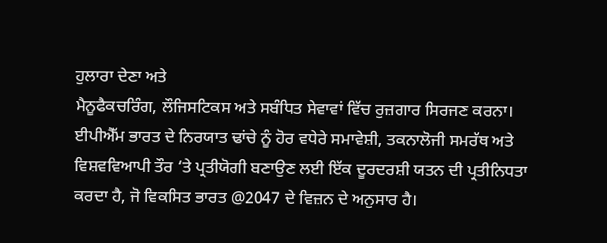ਹੁਲਾਰਾ ਦੇਣਾ ਅਤੇ
ਮੈਨੂਫੈਕਚਰਿੰਗ, ਲੌਜਿਸਟਿਕਸ ਅਤੇ ਸਬੰਧਿਤ ਸੇਵਾਵਾਂ ਵਿੱਚ ਰੁਜ਼ਗਾਰ ਸਿਰਜਣ ਕਰਨਾ।
ਈਪੀਐੱਮ ਭਾਰਤ ਦੇ ਨਿਰਯਾਤ ਢਾਂਚੇ ਨੂੰ ਹੋਰ ਵਧੇਰੇ ਸਮਾਵੇਸ਼ੀ, ਤਕਨਾਲੋਜੀ ਸਮਰੱਥ ਅਤੇ ਵਿਸ਼ਵਵਿਆਪੀ ਤੌਰ ‘ਤੇ ਪ੍ਰਤੀਯੋਗੀ ਬਣਾਉਣ ਲਈ ਇੱਕ ਦੂਰਦਰਸ਼ੀ ਯਤਨ ਦੀ ਪ੍ਰਤੀਨਿਧਤਾ ਕਰਦਾ ਹੈ, ਜੋ ਵਿਕਸਿਤ ਭਾਰਤ @2047 ਦੇ ਵਿਜ਼ਨ ਦੇ ਅਨੁਸਾਰ ਹੈ।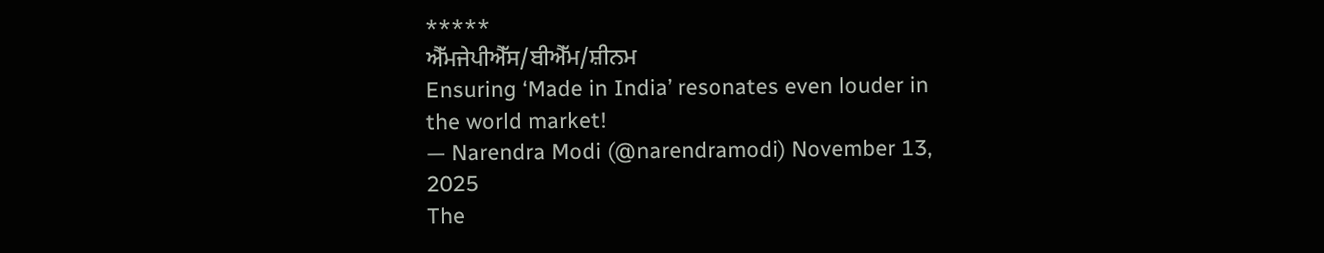*****
ਐੱਮਜੇਪੀਐੱਸ/ਬੀਐੱਮ/ਸ਼ੀਨਮ
Ensuring ‘Made in India’ resonates even louder in the world market!
— Narendra Modi (@narendramodi) November 13, 2025
The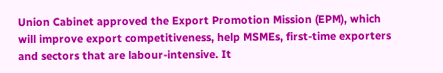Union Cabinet approved the Export Promotion Mission (EPM), which will improve export competitiveness, help MSMEs, first-time exporters and sectors that are labour-intensive. It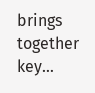brings together key…